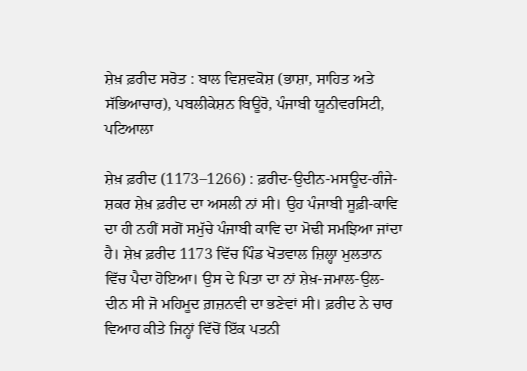ਸ਼ੇਖ਼ ਫ਼ਰੀਦ ਸਰੋਤ : ਬਾਲ ਵਿਸ਼ਵਕੋਸ਼ (ਭਾਸ਼ਾ, ਸਾਹਿਤ ਅਤੇ ਸੱਭਿਆਚਾਰ), ਪਬਲੀਕੇਸ਼ਨ ਬਿਊਰੋ, ਪੰਜਾਬੀ ਯੂਨੀਵਰਸਿਟੀ, ਪਟਿਆਲਾ

ਸ਼ੇਖ਼ ਫ਼ਰੀਦ (1173–1266) : ਫ਼ਰੀਦ-ਉਦੀਨ-ਮਸਊਦ-ਗੰਜੇ-ਸ਼ਕਰ ਸ਼ੇਖ਼ ਫ਼ਰੀਦ ਦਾ ਅਸਲੀ ਨਾਂ ਸੀ। ਉਹ ਪੰਜਾਬੀ ਸੂਫ਼ੀ-ਕਾਵਿ ਦਾ ਹੀ ਨਹੀਂ ਸਗੋਂ ਸਮੁੱਚੇ ਪੰਜਾਬੀ ਕਾਵਿ ਦਾ ਮੋਢੀ ਸਮਝਿਆ ਜਾਂਦਾ ਹੈ। ਸ਼ੇਖ਼ ਫ਼ਰੀਦ 1173 ਵਿੱਚ ਪਿੰਡ ਖੋਤਵਾਲ ਜ਼ਿਲ੍ਹਾ ਮੁਲਤਾਨ ਵਿੱਚ ਪੈਦਾ ਹੋਇਆ। ਉਸ ਦੇ ਪਿਤਾ ਦਾ ਨਾਂ ਸ਼ੇਖ਼-ਜਮਾਲ-ਉਲ- ਦੀਨ ਸੀ ਜੋ ਮਹਿਮੂਦ ਗ਼ਜ਼ਨਵੀ ਦਾ ਭਣੇਵਾਂ ਸੀ। ਫ਼ਰੀਦ ਨੇ ਚਾਰ ਵਿਆਹ ਕੀਤੇ ਜਿਨ੍ਹਾਂ ਵਿੱਚੋਂ ਇੱਕ ਪਤਨੀ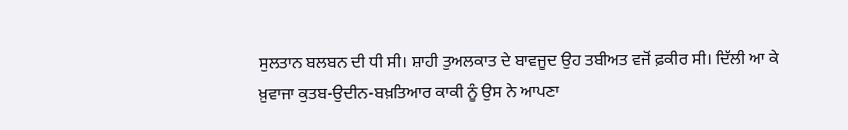ਸੁਲਤਾਨ ਬਲਬਨ ਦੀ ਧੀ ਸੀ। ਸ਼ਾਹੀ ਤੁਅਲਕਾਤ ਦੇ ਬਾਵਜੂਦ ਉਹ ਤਬੀਅਤ ਵਜੋਂ ਫ਼ਕੀਰ ਸੀ। ਦਿੱਲੀ ਆ ਕੇ ਖ਼ੁਵਾਜਾ ਕੁਤਬ-ਉਦੀਨ-ਬਖ਼ਤਿਆਰ ਕਾਕੀ ਨੂੰ ਉਸ ਨੇ ਆਪਣਾ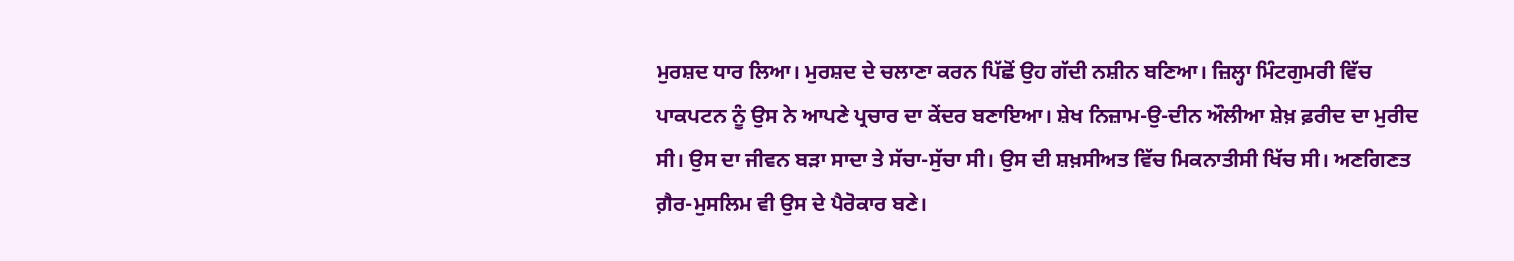ਮੁਰਸ਼ਦ ਧਾਰ ਲਿਆ। ਮੁਰਸ਼ਦ ਦੇ ਚਲਾਣਾ ਕਰਨ ਪਿੱਛੋਂ ਉਹ ਗੱਦੀ ਨਸ਼ੀਨ ਬਣਿਆ। ਜ਼ਿਲ੍ਹਾ ਮਿੰਟਗੁਮਰੀ ਵਿੱਚ ਪਾਕਪਟਨ ਨੂੰ ਉਸ ਨੇ ਆਪਣੇ ਪ੍ਰਚਾਰ ਦਾ ਕੇਂਦਰ ਬਣਾਇਆ। ਸ਼ੇਖ ਨਿਜ਼ਾਮ-ਉ-ਦੀਨ ਔਲੀਆ ਸ਼ੇਖ਼ ਫ਼ਰੀਦ ਦਾ ਮੁਰੀਦ ਸੀ। ਉਸ ਦਾ ਜੀਵਨ ਬੜਾ ਸਾਦਾ ਤੇ ਸੱਚਾ-ਸੁੱਚਾ ਸੀ। ਉਸ ਦੀ ਸ਼ਖ਼ਸੀਅਤ ਵਿੱਚ ਮਿਕਨਾਤੀਸੀ ਖਿੱਚ ਸੀ। ਅਣਗਿਣਤ ਗ਼ੈਰ-ਮੁਸਲਿਮ ਵੀ ਉਸ ਦੇ ਪੈਰੋਕਾਰ ਬਣੇ।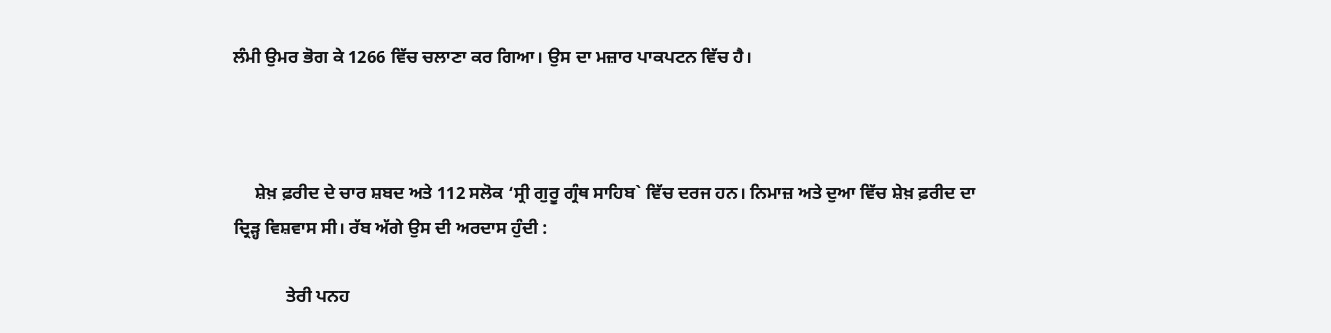ਲੰਮੀ ਉਮਰ ਭੋਗ ਕੇ 1266 ਵਿੱਚ ਚਲਾਣਾ ਕਰ ਗਿਆ। ਉਸ ਦਾ ਮਜ਼ਾਰ ਪਾਕਪਟਨ ਵਿੱਚ ਹੈ।



     ਸ਼ੇਖ਼ ਫ਼ਰੀਦ ਦੇ ਚਾਰ ਸ਼ਬਦ ਅਤੇ 112 ਸਲੋਕ ‘ਸ੍ਰੀ ਗੁਰੂ ਗ੍ਰੰਥ ਸਾਹਿਬ` ਵਿੱਚ ਦਰਜ ਹਨ। ਨਿਮਾਜ਼ ਅਤੇ ਦੁਆ ਵਿੱਚ ਸ਼ੇਖ਼ ਫ਼ਰੀਦ ਦਾ ਦ੍ਰਿੜ੍ਹ ਵਿਸ਼ਵਾਸ ਸੀ। ਰੱਬ ਅੱਗੇ ਉਸ ਦੀ ਅਰਦਾਸ ਹੁੰਦੀ :

            ਤੇਰੀ ਪਨਹ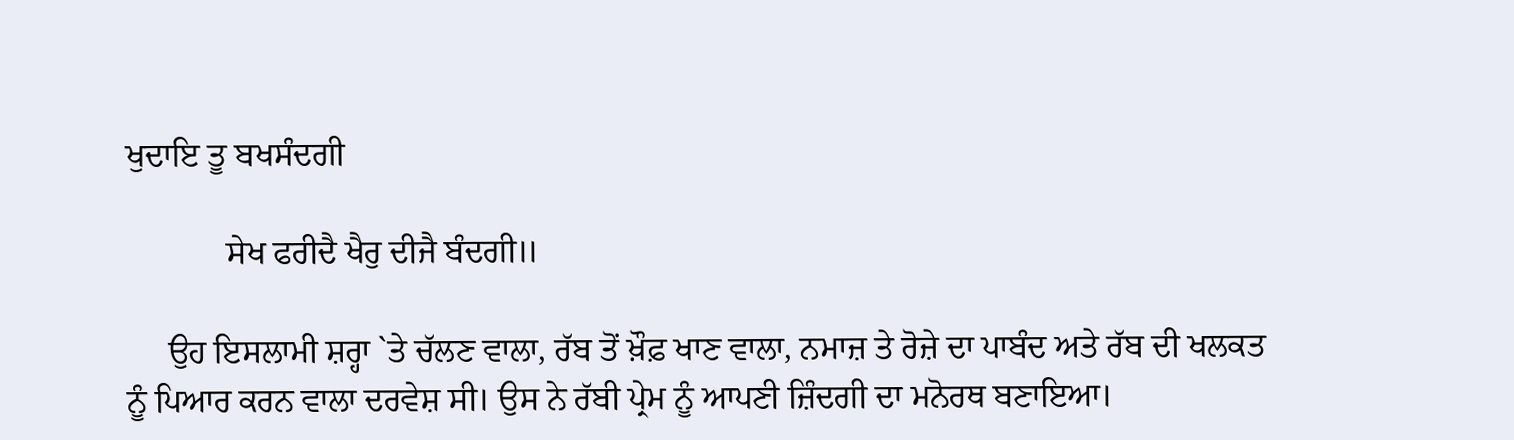ਖੁਦਾਇ ਤੂ ਬਖਸੰਦਗੀ

            ਸੇਖ ਫਰੀਦੈ ਖੈਰੁ ਦੀਜੈ ਬੰਦਗੀ॥

     ਉਹ ਇਸਲਾਮੀ ਸ਼ਰ੍ਹਾ `ਤੇ ਚੱਲਣ ਵਾਲਾ, ਰੱਬ ਤੋਂ ਖ਼ੌਫ਼ ਖਾਣ ਵਾਲਾ, ਨਮਾਜ਼ ਤੇ ਰੋਜ਼ੇ ਦਾ ਪਾਬੰਦ ਅਤੇ ਰੱਬ ਦੀ ਖਲਕਤ ਨੂੰ ਪਿਆਰ ਕਰਨ ਵਾਲਾ ਦਰਵੇਸ਼ ਸੀ। ਉਸ ਨੇ ਰੱਬੀ ਪ੍ਰੇਮ ਨੂੰ ਆਪਣੀ ਜ਼ਿੰਦਗੀ ਦਾ ਮਨੋਰਥ ਬਣਾਇਆ।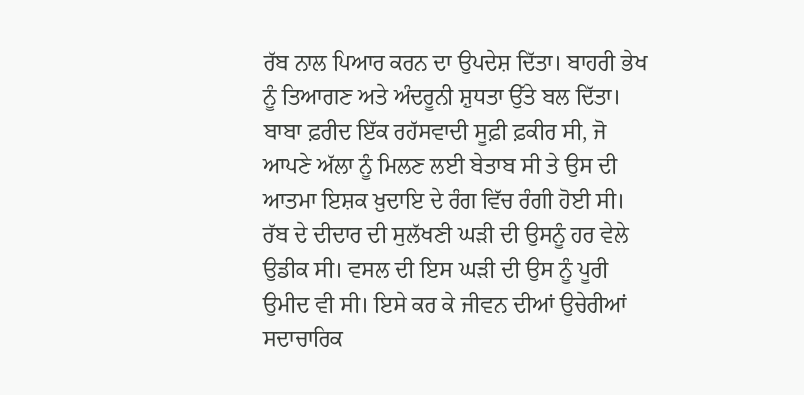ਰੱਬ ਨਾਲ ਪਿਆਰ ਕਰਨ ਦਾ ਉਪਦੇਸ਼ ਦਿੱਤਾ। ਬਾਹਰੀ ਭੇਖ ਨੂੰ ਤਿਆਗਣ ਅਤੇ ਅੰਦਰੂਨੀ ਸ਼ੁਧਤਾ ਉੱਤੇ ਬਲ ਦਿੱਤਾ। ਬਾਬਾ ਫ਼ਰੀਦ ਇੱਕ ਰਹੱਸਵਾਦੀ ਸੂਫ਼ੀ ਫ਼ਕੀਰ ਸੀ, ਜੋ ਆਪਣੇ ਅੱਲਾ ਨੂੰ ਮਿਲਣ ਲਈ ਬੇਤਾਬ ਸੀ ਤੇ ਉਸ ਦੀ ਆਤਮਾ ਇਸ਼ਕ ਖ਼ੁਦਾਇ ਦੇ ਰੰਗ ਵਿੱਚ ਰੰਗੀ ਹੋਈ ਸੀ। ਰੱਬ ਦੇ ਦੀਦਾਰ ਦੀ ਸੁਲੱਖਣੀ ਘੜੀ ਦੀ ਉਸਨੂੰ ਹਰ ਵੇਲੇ ਉਡੀਕ ਸੀ। ਵਸਲ ਦੀ ਇਸ ਘੜੀ ਦੀ ਉਸ ਨੂੰ ਪੂਰੀ ਉਮੀਦ ਵੀ ਸੀ। ਇਸੇ ਕਰ ਕੇ ਜੀਵਨ ਦੀਆਂ ਉਚੇਰੀਆਂ ਸਦਾਚਾਰਿਕ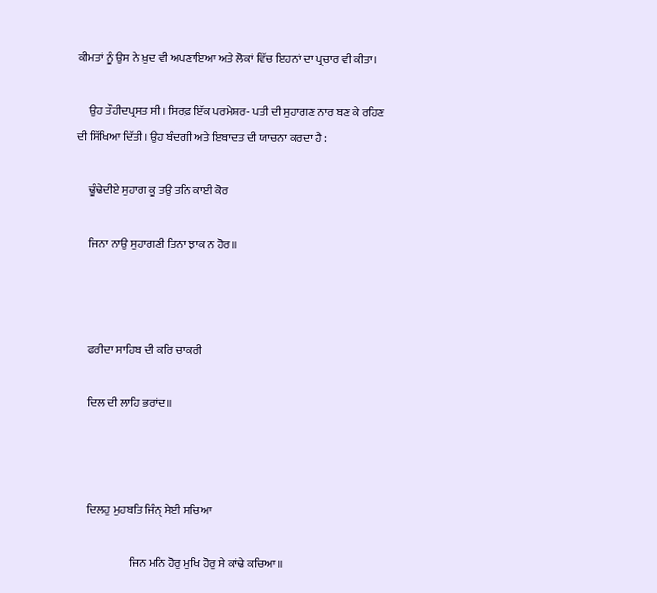ਕੀਮਤਾਂ ਨੂੰ ਉਸ ਨੇ ਖ਼ੁਦ ਵੀ ਅਪਣਾਇਆ ਅਤੇ ਲੋਕਾਂ ਵਿੱਚ ਇਹਨਾਂ ਦਾ ਪ੍ਰਚਾਰ ਵੀ ਕੀਤਾ।

     ਉਹ ਤੌਹੀਦਪ੍ਰਸਤ ਸੀ। ਸਿਰਫ਼ ਇੱਕ ਪਰਮੇਸ਼ਰ- ਪਤੀ ਦੀ ਸੁਹਾਗਣ ਨਾਰ ਬਣ ਕੇ ਰਹਿਣ ਦੀ ਸਿੱਖਿਆ ਦਿੱਤੀ। ਉਹ ਬੰਦਗੀ ਅਤੇ ਇਬਾਦਤ ਦੀ ਯਾਚਨਾ ਕਰਦਾ ਹੈ :

     ਢੂੰਢੇਦੀਏ ਸੁਹਾਗ ਕੂ ਤਉ ਤਨਿ ਕਾਈ ਕੋਰ

     ਜਿਨਾ ਨਾਉ ਸੁਹਾਗਣੀ ਤਿਨਾ ਝਾਕ ਨ ਹੋਰ॥



     ਫਰੀਦਾ ਸਾਹਿਬ ਦੀ ਕਰਿ ਚਾਕਰੀ

     ਦਿਲ ਦੀ ਲਾਹਿ ਭਰਾਂਦ॥



     ਦਿਲਹੁ ਮੁਹਬਤਿ ਜਿੰਨ੍ ਸੇਈ ਸਚਿਆ

                        ਜਿਨ ਮਨਿ ਹੋਰੁ ਮੁਖਿ ਹੋਰੁ ਸੇ ਕਾਂਢੇ ਕਚਿਆ॥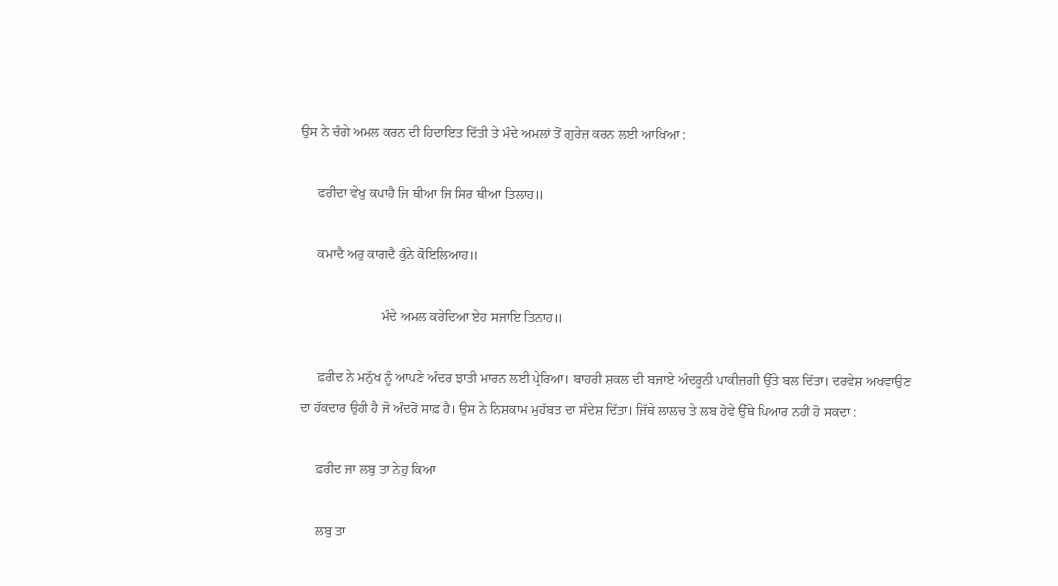ਉਸ ਨੇ ਚੰਗੇ ਅਮਲ ਕਰਨ ਦੀ ਹਿਦਾਇਤ ਦਿੱਤੀ ਤੇ ਮੰਦੇ ਅਮਲਾਂ ਤੋਂ ਗੁਰੇਜ਼ ਕਰਨ ਲਈ ਆਖਿਆ :

     ਫਰੀਦਾ ਵੇਖੁ ਕਪਾਹੈ ਜਿ ਥੀਆ ਜਿ ਸਿਰ ਥੀਆ ਤਿਲਾਹ॥

     ਕਮਾਦੈ ਅਰੁ ਕਾਗਦੈ ਕੁੰਨੇ ਕੋਇਲਿਆਹ॥

                        ਮੰਦੇ ਅਮਲ ਕਰੇਦਿਆ ਏਹ ਸਜਾਇ ਤਿਨਾਹ॥

     ਫ਼ਰੀਦ ਨੇ ਮਨੁੱਖ ਨੂੰ ਆਪਣੇ ਅੰਦਰ ਝਾਤੀ ਮਾਰਨ ਲਈ ਪ੍ਰੇਰਿਆ। ਬਾਹਰੀ ਸ਼ਕਲ ਦੀ ਬਜਾਏ ਅੰਦਰੂਨੀ ਪਾਕੀਜ਼ਗੀ ਉੱਤੇ ਬਲ ਦਿੱਤਾ। ਦਰਵੇਸ਼ ਅਖਵਾਉਣ ਦਾ ਹੱਕਦਾਰ ਉਹੀ ਹੈ ਜੋ ਅੰਦਰੋਂ ਸਾਫ਼ ਹੈ। ਉਸ ਨੇ ਨਿਸ਼ਕਾਮ ਮੁਹੱਬਤ ਦਾ ਸੰਦੇਸ਼ ਦਿੱਤਾ। ਜਿੱਥੇ ਲਾਲਚ ਤੇ ਲਬ ਹੋਵੇ ਉੱਥੇ ਪਿਆਰ ਨਹੀਂ ਹੋ ਸਕਦਾ :

     ਫ਼ਰੀਦ ਜਾ ਲਬੁ ਤਾ ਨੇਹੁ ਕਿਆ

     ਲਬੁ ਤਾ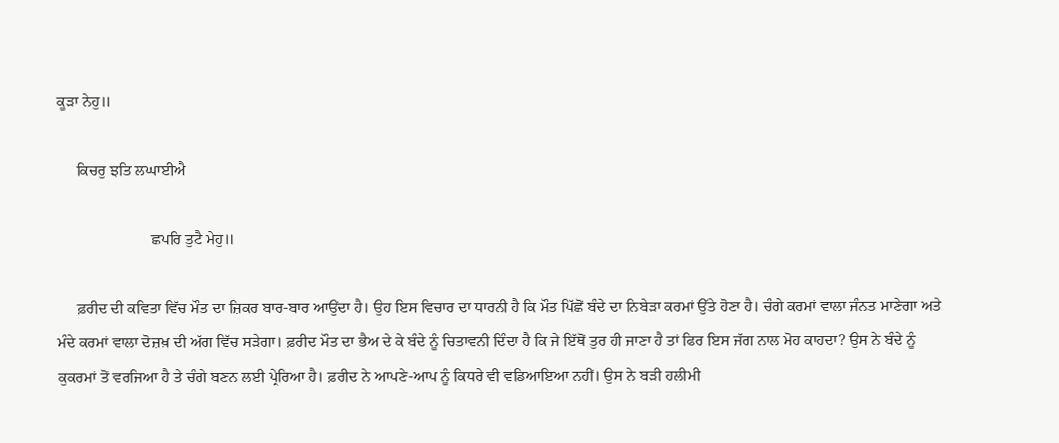ਕੂੜਾ ਨੇਹੁ॥

     ਕਿਚਰੁ ਝਤਿ ਲਘਾਈਐ

                        ਛਪਰਿ ਤੁਟੈ ਮੇਹੁ॥

     ਫ਼ਰੀਦ ਦੀ ਕਵਿਤਾ ਵਿੱਚ ਮੌਤ ਦਾ ਜ਼ਿਕਰ ਬਾਰ-ਬਾਰ ਆਉਂਦਾ ਹੈ। ਉਹ ਇਸ ਵਿਚਾਰ ਦਾ ਧਾਰਨੀ ਹੈ ਕਿ ਮੌਤ ਪਿੱਛੋਂ ਬੰਦੇ ਦਾ ਨਿਬੇੜਾ ਕਰਮਾਂ ਉੱਤੇ ਹੋਣਾ ਹੈ। ਚੰਗੇ ਕਰਮਾਂ ਵਾਲਾ ਜੰਨਤ ਮਾਣੇਗਾ ਅਤੇ ਮੰਦੇ ਕਰਮਾਂ ਵਾਲਾ ਦੋਜ਼ਖ਼ ਦੀ ਅੱਗ ਵਿੱਚ ਸੜੇਗਾ। ਫ਼ਰੀਦ ਮੌਤ ਦਾ ਭੈਅ ਦੇ ਕੇ ਬੰਦੇ ਨੂੰ ਚਿਤਾਵਨੀ ਦਿੰਦਾ ਹੈ ਕਿ ਜੇ ਇੱਥੋਂ ਤੁਰ ਹੀ ਜਾਣਾ ਹੈ ਤਾਂ ਫਿਰ ਇਸ ਜੱਗ ਨਾਲ ਮੋਹ ਕਾਹਦਾ? ਉਸ ਨੇ ਬੰਦੇ ਨੂੰ ਕੁਕਰਮਾਂ ਤੋਂ ਵਰਜਿਆ ਹੈ ਤੇ ਚੰਗੇ ਬਣਨ ਲਈ ਪ੍ਰੇਰਿਆ ਹੈ। ਫ਼ਰੀਦ ਨੇ ਆਪਣੇ-ਆਪ ਨੂੰ ਕਿਧਰੇ ਵੀ ਵਡਿਆਇਆ ਨਹੀਂ। ਉਸ ਨੇ ਬੜੀ ਹਲੀਮੀ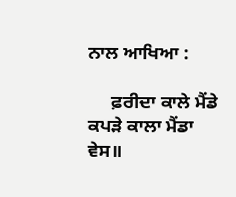ਨਾਲ ਆਖਿਆ :

     ਫ਼ਰੀਦਾ ਕਾਲੇ ਮੈਂਡੇ ਕਪੜੇ ਕਾਲਾ ਮੈਂਡਾ ਵੇਸ॥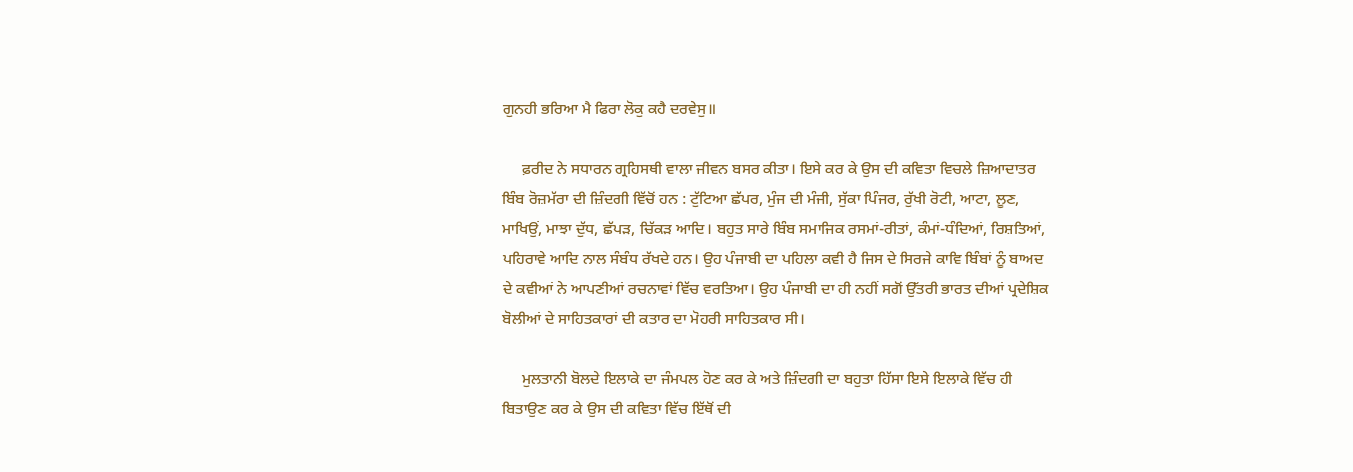ਗੁਨਹੀ ਭਰਿਆ ਮੈ ਫਿਰਾ ਲੋਕੁ ਕਹੈ ਦਰਵੇਸੁ॥

     ਫ਼ਰੀਦ ਨੇ ਸਧਾਰਨ ਗ੍ਰਹਿਸਥੀ ਵਾਲਾ ਜੀਵਨ ਬਸਰ ਕੀਤਾ। ਇਸੇ ਕਰ ਕੇ ਉਸ ਦੀ ਕਵਿਤਾ ਵਿਚਲੇ ਜ਼ਿਆਦਾਤਰ ਬਿੰਬ ਰੋਜ਼ਮੱਰਾ ਦੀ ਜ਼ਿੰਦਗੀ ਵਿੱਚੋਂ ਹਨ : ਟੁੱਟਿਆ ਛੱਪਰ, ਮੁੰਜ ਦੀ ਮੰਜੀ, ਸੁੱਕਾ ਪਿੰਜਰ, ਰੁੱਖੀ ਰੋਟੀ, ਆਟਾ, ਲੂਣ, ਮਾਖਿਉਂ, ਮਾਝਾ ਦੁੱਧ, ਛੱਪੜ, ਚਿੱਕੜ ਆਦਿ। ਬਹੁਤ ਸਾਰੇ ਬਿੰਬ ਸਮਾਜਿਕ ਰਸਮਾਂ-ਰੀਤਾਂ, ਕੰਮਾਂ-ਧੰਦਿਆਂ, ਰਿਸ਼ਤਿਆਂ, ਪਹਿਰਾਵੇ ਆਦਿ ਨਾਲ ਸੰਬੰਧ ਰੱਖਦੇ ਹਨ। ਉਹ ਪੰਜਾਬੀ ਦਾ ਪਹਿਲਾ ਕਵੀ ਹੈ ਜਿਸ ਦੇ ਸਿਰਜੇ ਕਾਵਿ ਬਿੰਬਾਂ ਨੂੰ ਬਾਅਦ ਦੇ ਕਵੀਆਂ ਨੇ ਆਪਣੀਆਂ ਰਚਨਾਵਾਂ ਵਿੱਚ ਵਰਤਿਆ। ਉਹ ਪੰਜਾਬੀ ਦਾ ਹੀ ਨਹੀਂ ਸਗੋਂ ਉੱਤਰੀ ਭਾਰਤ ਦੀਆਂ ਪ੍ਰਦੇਸ਼ਿਕ ਬੋਲੀਆਂ ਦੇ ਸਾਹਿਤਕਾਰਾਂ ਦੀ ਕਤਾਰ ਦਾ ਮੋਹਰੀ ਸਾਹਿਤਕਾਰ ਸੀ।

     ਮੁਲਤਾਨੀ ਬੋਲਦੇ ਇਲਾਕੇ ਦਾ ਜੰਮਪਲ ਹੋਣ ਕਰ ਕੇ ਅਤੇ ਜ਼ਿੰਦਗੀ ਦਾ ਬਹੁਤਾ ਹਿੱਸਾ ਇਸੇ ਇਲਾਕੇ ਵਿੱਚ ਹੀ ਬਿਤਾਉਣ ਕਰ ਕੇ ਉਸ ਦੀ ਕਵਿਤਾ ਵਿੱਚ ਇੱਥੋਂ ਦੀ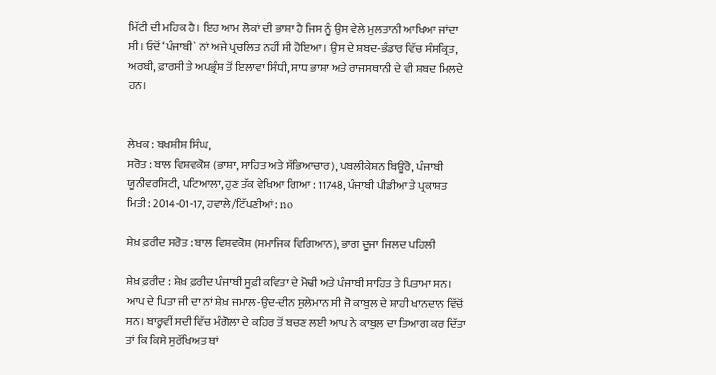ਮਿੱਟੀ ਦੀ ਮਹਿਕ ਹੈ। ਇਹ ਆਮ ਲੋਕਾਂ ਦੀ ਭਾਸ਼ਾ ਹੈ ਜਿਸ ਨੂੰ ਉਸ ਵੇਲੇ ਮੁਲਤਾਨੀ ਆਖਿਆ ਜਾਂਦਾ ਸੀ। ਓਦੋਂ ‘ਪੰਜਾਬੀ` ਨਾਂ ਅਜੇ ਪ੍ਰਚਲਿਤ ਨਹੀਂ ਸੀ ਹੋਇਆ। ਉਸ ਦੇ ਸ਼ਬਦ-ਭੰਡਾਰ ਵਿੱਚ ਸੰਸਕ੍ਰਿਤ, ਅਰਬੀ, ਫ਼ਾਰਸੀ ਤੇ ਅਪਭ੍ਰੰਸ਼ ਤੋਂ ਇਲਾਵਾ ਸਿੰਧੀ, ਸਾਧ ਭਾਸ਼ਾ ਅਤੇ ਰਾਜਸਥਾਨੀ ਦੇ ਵੀ ਸ਼ਬਦ ਮਿਲਦੇ ਹਨ।


ਲੇਖਕ : ਬਖਸ਼ੀਸ਼ ਸਿੰਘ,
ਸਰੋਤ : ਬਾਲ ਵਿਸ਼ਵਕੋਸ਼ (ਭਾਸ਼ਾ, ਸਾਹਿਤ ਅਤੇ ਸੱਭਿਆਚਾਰ), ਪਬਲੀਕੇਸ਼ਨ ਬਿਊਰੋ, ਪੰਜਾਬੀ ਯੂਨੀਵਰਸਿਟੀ, ਪਟਿਆਲਾ, ਹੁਣ ਤੱਕ ਵੇਖਿਆ ਗਿਆ : 11748, ਪੰਜਾਬੀ ਪੀਡੀਆ ਤੇ ਪ੍ਰਕਾਸ਼ਤ ਮਿਤੀ : 2014-01-17, ਹਵਾਲੇ/ਟਿੱਪਣੀਆਂ: no

ਸ਼ੇਖ਼ ਫ਼ਰੀਦ ਸਰੋਤ : ਬਾਲ ਵਿਸ਼ਵਕੋਸ਼ (ਸਮਾਜਿਕ ਵਿਗਿਆਨ), ਭਾਗ ਦੂਜਾ ਜਿਲਦ ਪਹਿਲੀ

ਸ਼ੇਖ਼ ਫ਼ਰੀਦ : ਸ਼ੇਖ਼ ਫ਼ਰੀਦ ਪੰਜਾਬੀ ਸੂਫ਼ੀ ਕਵਿਤਾ ਦੇ ਮੋਢੀ ਅਤੇ ਪੰਜਾਬੀ ਸਾਹਿਤ ਤੇ ਪਿਤਾਮਾ ਸਨ। ਆਪ ਦੇ ਪਿਤਾ ਜੀ ਦਾ ਨਾਂ ਸ਼ੇਖ਼ ਜਮਾਲ-ਉਦ-ਦੀਨ ਸੁਲੇਮਾਨ ਸੀ ਜੋ ਕਾਬੁਲ ਦੇ ਸ਼ਾਹੀ ਖਾਨਦਾਨ ਵਿੱਚੋਂ ਸਨ। ਬਾਰ੍ਹਵੀਂ ਸਦੀ ਵਿੱਚ ਮੰਗੋਲਾ ਦੇ ਕਹਿਰ ਤੋਂ ਬਚਣ ਲਈ ਆਪ ਨੇ ਕਾਬੁਲ ਦਾ ਤਿਆਗ ਕਰ ਦਿੱਤਾ ਤਾਂ ਕਿ ਕਿਸੇ ਸੁਰੱਖਿਅਤ ਥਾਂ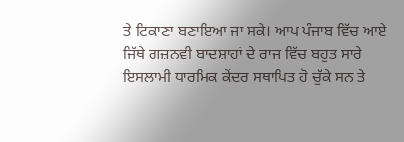ਤੇ ਟਿਕਾਣਾ ਬਣਾਇਆ ਜਾ ਸਕੇ। ਆਪ ਪੰਜਾਬ ਵਿੱਚ ਆਏ ਜਿੱਥੇ ਗਜ਼ਨਵੀ ਬਾਦਸ਼ਾਹਾਂ ਦੇ ਰਾਜ ਵਿੱਚ ਬਹੁਤ ਸਾਰੇ ਇਸਲਾਮੀ ਧਾਰਮਿਕ ਕੇਂਦਰ ਸਥਾਪਿਤ ਹੋ ਚੁੱਕੇ ਸਨ ਤੇ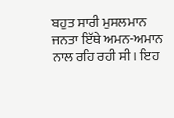ਬਹੁਤ ਸਾਰੀ ਮੁਸਲਮਾਨ ਜਨਤਾ ਇੱਥੇ ਅਮਨ-ਅਮਾਨ ਨਾਲ ਰਹਿ ਰਹੀ ਸੀ। ਇਹ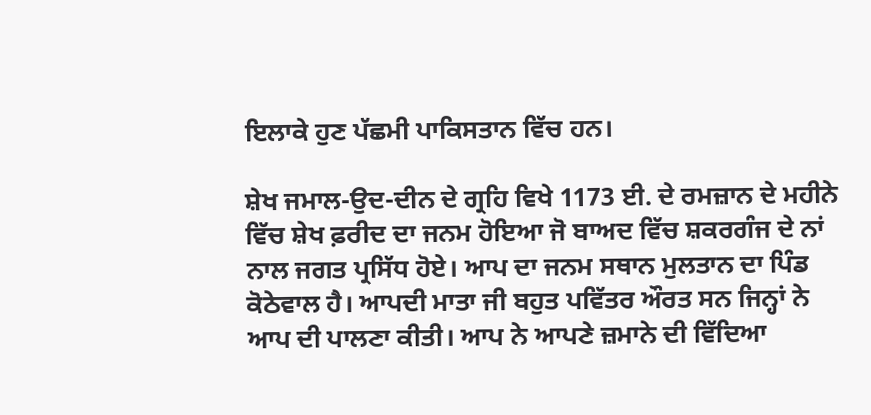ਇਲਾਕੇ ਹੁਣ ਪੱਛਮੀ ਪਾਕਿਸਤਾਨ ਵਿੱਚ ਹਨ।

ਸ਼ੇਖ ਜਮਾਲ-ਉਦ-ਦੀਨ ਦੇ ਗ੍ਰਹਿ ਵਿਖੇ 1173 ਈ. ਦੇ ਰਮਜ਼ਾਨ ਦੇ ਮਹੀਨੇ ਵਿੱਚ ਸ਼ੇਖ ਫ਼ਰੀਦ ਦਾ ਜਨਮ ਹੋਇਆ ਜੋ ਬਾਅਦ ਵਿੱਚ ਸ਼ਕਰਗੰਜ ਦੇ ਨਾਂ ਨਾਲ ਜਗਤ ਪ੍ਰਸਿੱਧ ਹੋਏ। ਆਪ ਦਾ ਜਨਮ ਸਥਾਨ ਮੁਲਤਾਨ ਦਾ ਪਿੰਡ ਕੋਠੇਵਾਲ ਹੈ। ਆਪਦੀ ਮਾਤਾ ਜੀ ਬਹੁਤ ਪਵਿੱਤਰ ਔਰਤ ਸਨ ਜਿਨ੍ਹਾਂ ਨੇ ਆਪ ਦੀ ਪਾਲਣਾ ਕੀਤੀ। ਆਪ ਨੇ ਆਪਣੇ ਜ਼ਮਾਨੇ ਦੀ ਵਿੱਦਿਆ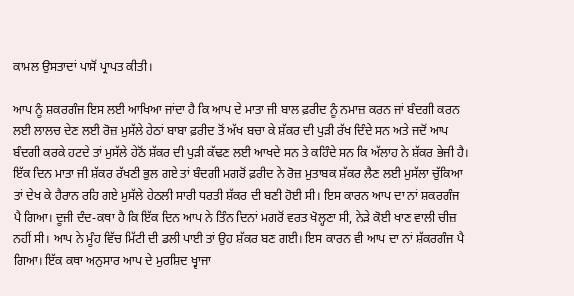ਕਾਮਲ ਉਸਤਾਦਾਂ ਪਾਸੋਂ ਪ੍ਰਾਪਤ ਕੀਤੀ।

ਆਪ ਨੂੰ ਸ਼ਕਰਗੰਜ ਇਸ ਲਈ ਆਖਿਆ ਜਾਂਦਾ ਹੈ ਕਿ ਆਪ ਦੇ ਮਾਤਾ ਜੀ ਬਾਲ ਫ਼ਰੀਦ ਨੂੰ ਨਮਾਜ਼ ਕਰਨ ਜਾਂ ਬੰਦਗੀ ਕਰਨ ਲਈ ਲਾਲਚ ਦੇਣ ਲਈ ਰੋਜ਼ ਮੁਸੱਲੇ ਹੇਠਾਂ ਬਾਬਾ ਫ਼ਰੀਦ ਤੋਂ ਅੱਖ ਬਚਾ ਕੇ ਸ਼ੱਕਰ ਦੀ ਪੁੜੀ ਰੱਖ ਦਿੰਦੇ ਸਨ ਅਤੇ ਜਦੋਂ ਆਪ ਬੰਦਗੀ ਕਰਕੇ ਹਟਦੇ ਤਾਂ ਮੁਸੱਲੇ ਹੇਠੋਂ ਸ਼ੱਕਰ ਦੀ ਪੁੜੀ ਕੱਢਣ ਲਈ ਆਖਦੇ ਸਨ ਤੇ ਕਹਿੰਦੇ ਸਨ ਕਿ ਅੱਲਾਹ ਨੇ ਸ਼ੱਕਰ ਭੇਜੀ ਹੈ। ਇੱਕ ਦਿਨ ਮਾਤਾ ਜੀ ਸ਼ੱਕਰ ਰੱਖਣੀ ਭੁਲ ਗਏ ਤਾਂ ਬੰਦਗੀ ਮਗਰੋਂ ਫ਼ਰੀਦ ਨੇ ਰੋਜ਼ ਮੁਤਾਬਕ ਸ਼ੱਕਰ ਲੈਣ ਲਈ ਮੁਸੱਲਾ ਚੁੱਕਿਆ ਤਾਂ ਦੇਖ ਕੇ ਹੈਰਾਨ ਰਹਿ ਗਏ ਮੁਸੱਲੇ ਹੇਠਲੀ ਸਾਰੀ ਧਰਤੀ ਸ਼ੱਕਰ ਦੀ ਬਣੀ ਹੋਈ ਸੀ। ਇਸ ਕਾਰਨ ਆਪ ਦਾ ਨਾਂ ਸ਼ਕਰਗੰਜ ਪੈ ਗਿਆ। ਦੂਜੀ ਦੰਦ-ਕਥਾ ਹੈ ਕਿ ਇੱਕ ਦਿਨ ਆਪ ਨੇ ਤਿੰਨ ਦਿਨਾਂ ਮਗਰੋਂ ਵਰਤ ਖੋਲ੍ਹਣਾ ਸੀ, ਨੇੜੇ ਕੋਈ ਖਾਣ ਵਾਲੀ ਚੀਜ਼ ਨਹੀਂ ਸੀ। ਆਪ ਨੇ ਮੂੰਹ ਵਿੱਚ ਮਿੱਟੀ ਦੀ ਡਲੀ ਪਾਈ ਤਾਂ ਉਹ ਸ਼ੱਕਰ ਬਣ ਗਈ। ਇਸ ਕਾਰਨ ਵੀ ਆਪ ਦਾ ਨਾਂ ਸ਼ੱਕਰਗੰਜ ਪੈ ਗਿਆ। ਇੱਕ ਕਥਾ ਅਨੁਸਾਰ ਆਪ ਦੇ ਮੁਰਸ਼ਿਦ ਖ੍ਵਾਜਾ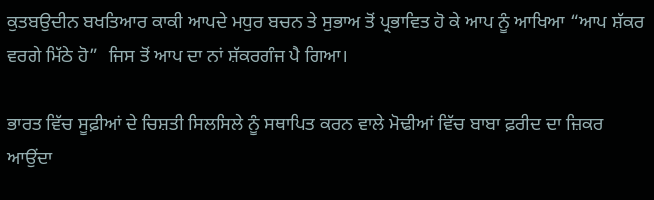ਕੁਤਬਉਦੀਨ ਬਖਤਿਆਰ ਕਾਕੀ ਆਪਦੇ ਮਧੁਰ ਬਚਨ ਤੇ ਸੁਭਾਅ ਤੋਂ ਪ੍ਰਭਾਵਿਤ ਹੋ ਕੇ ਆਪ ਨੂੰ ਆਖਿਆ “ਆਪ ਸ਼ੱਕਰ ਵਰਗੇ ਮਿੱਠੇ ਹੋ”  ਜਿਸ ਤੋਂ ਆਪ ਦਾ ਨਾਂ ਸ਼ੱਕਰਗੰਜ ਪੈ ਗਿਆ।

ਭਾਰਤ ਵਿੱਚ ਸੂਫ਼ੀਆਂ ਦੇ ਚਿਸ਼ਤੀ ਸਿਲਸਿਲੇ ਨੂੰ ਸਥਾਪਿਤ ਕਰਨ ਵਾਲੇ ਮੋਢੀਆਂ ਵਿੱਚ ਬਾਬਾ ਫ਼ਰੀਦ ਦਾ ਜ਼ਿਕਰ ਆਉਂਦਾ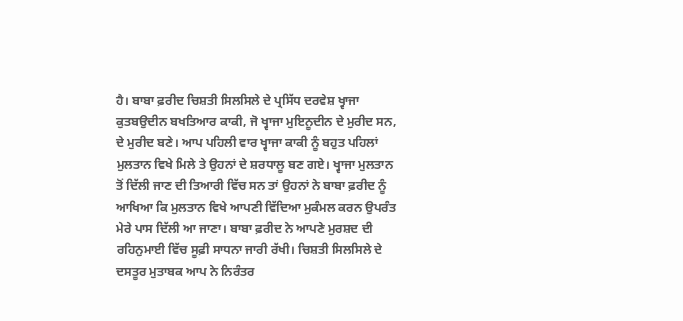ਹੈ। ਬਾਬਾ ਫ਼ਰੀਦ ਚਿਸ਼ਤੀ ਸਿਲਸਿਲੇ ਦੇ ਪ੍ਰਸਿੱਧ ਦਰਵੇਸ਼ ਖ੍ਵਾਜਾ ਕੁਤਬਉਦੀਨ ਬਖਤਿਆਰ ਕਾਕੀ, ਜੋ ਖ੍ਵਾਜਾ ਮੁਇਨੂਦੀਨ ਦੇ ਮੁਰੀਦ ਸਨ, ਦੇ ਮੁਰੀਦ ਬਣੇ। ਆਪ ਪਹਿਲੀ ਵਾਰ ਖ੍ਵਾਜਾ ਕਾਕੀ ਨੂੰ ਬਹੁਤ ਪਹਿਲਾਂ ਮੁਲਤਾਨ ਵਿਖੇ ਮਿਲੇ ਤੇ ਉਹਨਾਂ ਦੇ ਸ਼ਰਧਾਲੂ ਬਣ ਗਏ। ਖ੍ਵਾਜਾ ਮੁਲਤਾਨ ਤੋਂ ਦਿੱਲੀ ਜਾਣ ਦੀ ਤਿਆਰੀ ਵਿੱਚ ਸਨ ਤਾਂ ਉਹਨਾਂ ਨੇ ਬਾਬਾ ਫ਼ਰੀਦ ਨੂੰ ਆਖਿਆ ਕਿ ਮੁਲਤਾਨ ਵਿਖੇ ਆਪਣੀ ਵਿੱਦਿਆ ਮੁਕੰਮਲ ਕਰਨ ਉਪਰੰਤ ਮੇਰੇ ਪਾਸ ਦਿੱਲੀ ਆ ਜਾਣਾ। ਬਾਬਾ ਫ਼ਰੀਦ ਨੇ ਆਪਣੇ ਮੁਰਸ਼ਦ ਦੀ ਰਹਿਨੁਮਾਈ ਵਿੱਚ ਸੂਫ਼ੀ ਸਾਧਨਾ ਜਾਰੀ ਰੱਖੀ। ਚਿਸ਼ਤੀ ਸਿਲਸਿਲੇ ਦੇ ਦਸਤੂਰ ਮੁਤਾਬਕ ਆਪ ਨੇ ਨਿਰੰਤਰ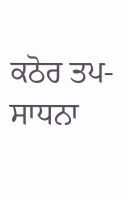ਕਠੋਰ ਤਪ-ਸਾਧਨਾ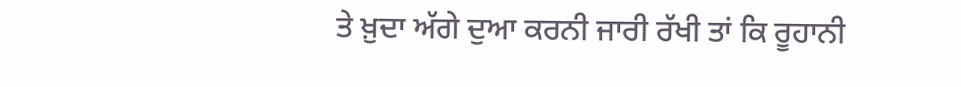ਤੇ ਖ਼ੁਦਾ ਅੱਗੇ ਦੁਆ ਕਰਨੀ ਜਾਰੀ ਰੱਖੀ ਤਾਂ ਕਿ ਰੂਹਾਨੀ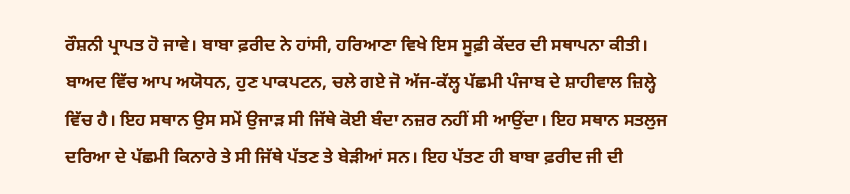ਰੌਸ਼ਨੀ ਪ੍ਰਾਪਤ ਹੋ ਜਾਵੇ। ਬਾਬਾ ਫ਼ਰੀਦ ਨੇ ਹਾਂਸੀ, ਹਰਿਆਣਾ ਵਿਖੇ ਇਸ ਸੂਫ਼ੀ ਕੇਂਦਰ ਦੀ ਸਥਾਪਨਾ ਕੀਤੀ। ਬਾਅਦ ਵਿੱਚ ਆਪ ਅਯੋਧਨ, ਹੁਣ ਪਾਕਪਟਨ, ਚਲੇ ਗਏ ਜੋ ਅੱਜ-ਕੱਲ੍ਹ ਪੱਛਮੀ ਪੰਜਾਬ ਦੇ ਸ਼ਾਹੀਵਾਲ ਜ਼ਿਲ੍ਹੇ ਵਿੱਚ ਹੈ। ਇਹ ਸਥਾਨ ਉਸ ਸਮੇਂ ਉਜਾੜ ਸੀ ਜਿੱਥੇ ਕੋਈ ਬੰਦਾ ਨਜ਼ਰ ਨਹੀਂ ਸੀ ਆਉਂਦਾ। ਇਹ ਸਥਾਨ ਸਤਲੁਜ ਦਰਿਆ ਦੇ ਪੱਛਮੀ ਕਿਨਾਰੇ ਤੇ ਸੀ ਜਿੱਥੇ ਪੱਤਣ ਤੇ ਬੇੜੀਆਂ ਸਨ। ਇਹ ਪੱਤਣ ਹੀ ਬਾਬਾ ਫ਼ਰੀਦ ਜੀ ਦੀ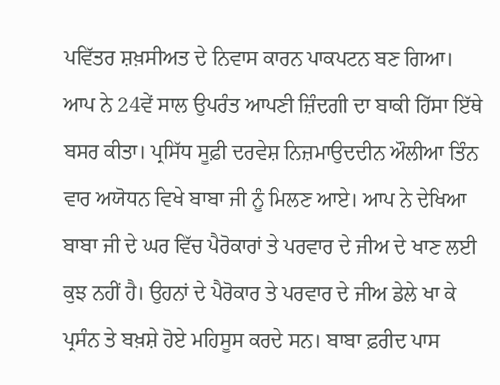ਪਵਿੱਤਰ ਸ਼ਖ਼ਸੀਅਤ ਦੇ ਨਿਵਾਸ ਕਾਰਨ ਪਾਕਪਟਨ ਬਣ ਗਿਆ। ਆਪ ਨੇ 24ਵੇਂ ਸਾਲ ਉਪਰੰਤ ਆਪਣੀ ਜ਼ਿੰਦਗੀ ਦਾ ਬਾਕੀ ਹਿੱਸਾ ਇੱਥੇ ਬਸਰ ਕੀਤਾ। ਪ੍ਰਸਿੱਧ ਸੂਫ਼ੀ ਦਰਵੇਸ਼ ਨਿਜ਼ਮਾਉਦਦੀਨ ਔਲੀਆ ਤਿੰਨ ਵਾਰ ਅਯੋਧਨ ਵਿਖੇ ਬਾਬਾ ਜੀ ਨੂੰ ਮਿਲਣ ਆਏ। ਆਪ ਨੇ ਦੇਖਿਆ ਬਾਬਾ ਜੀ ਦੇ ਘਰ ਵਿੱਚ ਪੈਰੋਕਾਰਾਂ ਤੇ ਪਰਵਾਰ ਦੇ ਜੀਅ ਦੇ ਖਾਣ ਲਈ ਕੁਝ ਨਹੀਂ ਹੈ। ਉਹਨਾਂ ਦੇ ਪੈਰੋਕਾਰ ਤੇ ਪਰਵਾਰ ਦੇ ਜੀਅ ਡੇਲੇ ਖਾ ਕੇ ਪ੍ਰਸੰਨ ਤੇ ਬਖ਼ਸ਼ੇ ਹੋਏ ਮਹਿਸੂਸ ਕਰਦੇ ਸਨ। ਬਾਬਾ ਫ਼ਰੀਦ ਪਾਸ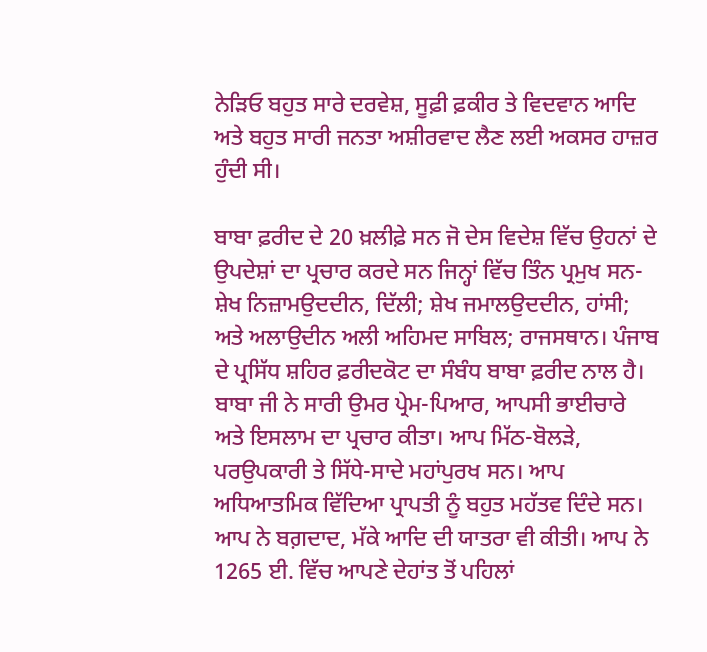ਨੇੜਿਓ ਬਹੁਤ ਸਾਰੇ ਦਰਵੇਸ਼, ਸੂਫ਼ੀ ਫ਼ਕੀਰ ਤੇ ਵਿਦਵਾਨ ਆਦਿ ਅਤੇ ਬਹੁਤ ਸਾਰੀ ਜਨਤਾ ਅਸ਼ੀਰਵਾਦ ਲੈਣ ਲਈ ਅਕਸਰ ਹਾਜ਼ਰ ਹੁੰਦੀ ਸੀ।

ਬਾਬਾ ਫ਼ਰੀਦ ਦੇ 20 ਖ਼ਲੀਫ਼ੇ ਸਨ ਜੋ ਦੇਸ ਵਿਦੇਸ਼ ਵਿੱਚ ਉਹਨਾਂ ਦੇ ਉਪਦੇਸ਼ਾਂ ਦਾ ਪ੍ਰਚਾਰ ਕਰਦੇ ਸਨ ਜਿਨ੍ਹਾਂ ਵਿੱਚ ਤਿੰਨ ਪ੍ਰਮੁਖ ਸਨ-ਸ਼ੇਖ ਨਿਜ਼ਾਮਉਦਦੀਨ, ਦਿੱਲੀ; ਸ਼ੇਖ ਜਮਾਲਉਦਦੀਨ, ਹਾਂਸੀ; ਅਤੇ ਅਲਾਉਦੀਨ ਅਲੀ ਅਹਿਮਦ ਸਾਬਿਲ; ਰਾਜਸਥਾਨ। ਪੰਜਾਬ ਦੇ ਪ੍ਰਸਿੱਧ ਸ਼ਹਿਰ ਫ਼ਰੀਦਕੋਟ ਦਾ ਸੰਬੰਧ ਬਾਬਾ ਫ਼ਰੀਦ ਨਾਲ ਹੈ। ਬਾਬਾ ਜੀ ਨੇ ਸਾਰੀ ਉਮਰ ਪ੍ਰੇਮ-ਪਿਆਰ, ਆਪਸੀ ਭਾਈਚਾਰੇ ਅਤੇ ਇਸਲਾਮ ਦਾ ਪ੍ਰਚਾਰ ਕੀਤਾ। ਆਪ ਮਿੱਠ-ਬੋਲੜੇ, ਪਰਉਪਕਾਰੀ ਤੇ ਸਿੱਧੇ-ਸਾਦੇ ਮਹਾਂਪੁਰਖ ਸਨ। ਆਪ ਅਧਿਆਤਮਿਕ ਵਿੱਦਿਆ ਪ੍ਰਾਪਤੀ ਨੂੰ ਬਹੁਤ ਮਹੱਤਵ ਦਿੰਦੇ ਸਨ। ਆਪ ਨੇ ਬਗ਼ਦਾਦ, ਮੱਕੇ ਆਦਿ ਦੀ ਯਾਤਰਾ ਵੀ ਕੀਤੀ। ਆਪ ਨੇ 1265 ਈ. ਵਿੱਚ ਆਪਣੇ ਦੇਹਾਂਤ ਤੋਂ ਪਹਿਲਾਂ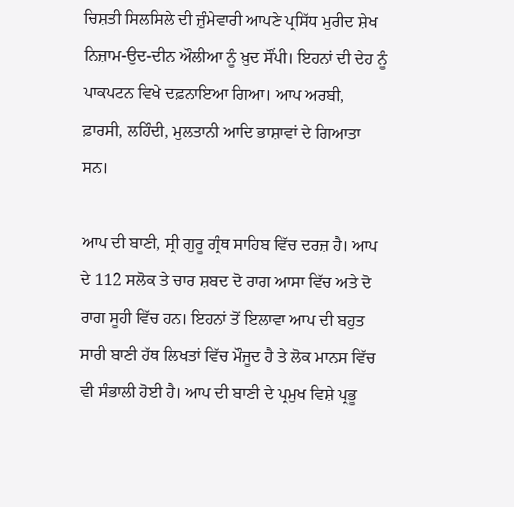ਚਿਸ਼ਤੀ ਸਿਲਸਿਲੇ ਦੀ ਜ਼ੁੰਮੇਵਾਰੀ ਆਪਣੇ ਪ੍ਰਸਿੱਧ ਮੁਰੀਦ ਸ਼ੇਖ ਨਿਜ਼ਾਮ-ਉਦ-ਦੀਨ ਔਲੀਆ ਨੂੰ ਖ਼ੁਦ ਸੌਂਪੀ। ਇਹਨਾਂ ਦੀ ਦੇਹ ਨੂੰ ਪਾਕਪਟਨ ਵਿਖੇ ਦਫ਼ਨਾਇਆ ਗਿਆ। ਆਪ ਅਰਬੀ, ਫ਼ਾਰਸੀ, ਲਹਿੰਦੀ, ਮੁਲਤਾਨੀ ਆਦਿ ਭਾਸ਼ਾਵਾਂ ਦੇ ਗਿਆਤਾ ਸਨ।

ਆਪ ਦੀ ਬਾਣੀ, ਸ੍ਰੀ ਗੁਰੂ ਗ੍ਰੰਥ ਸਾਹਿਬ ਵਿੱਚ ਦਰਜ਼ ਹੈ। ਆਪ ਦੇ 112 ਸਲੋਕ ਤੇ ਚਾਰ ਸ਼ਬਦ ਦੋ ਰਾਗ ਆਸਾ ਵਿੱਚ ਅਤੇ ਦੋ ਰਾਗ ਸੂਹੀ ਵਿੱਚ ਹਨ। ਇਹਨਾਂ ਤੋਂ ਇਲਾਵਾ ਆਪ ਦੀ ਬਹੁਤ ਸਾਰੀ ਬਾਣੀ ਹੱਥ ਲਿਖਤਾਂ ਵਿੱਚ ਮੌਜੂਦ ਹੈ ਤੇ ਲੋਕ ਮਾਨਸ ਵਿੱਚ ਵੀ ਸੰਭਾਲੀ ਹੋਈ ਹੈ। ਆਪ ਦੀ ਬਾਣੀ ਦੇ ਪ੍ਰਮੁਖ ਵਿਸ਼ੇ ਪ੍ਰਭੂ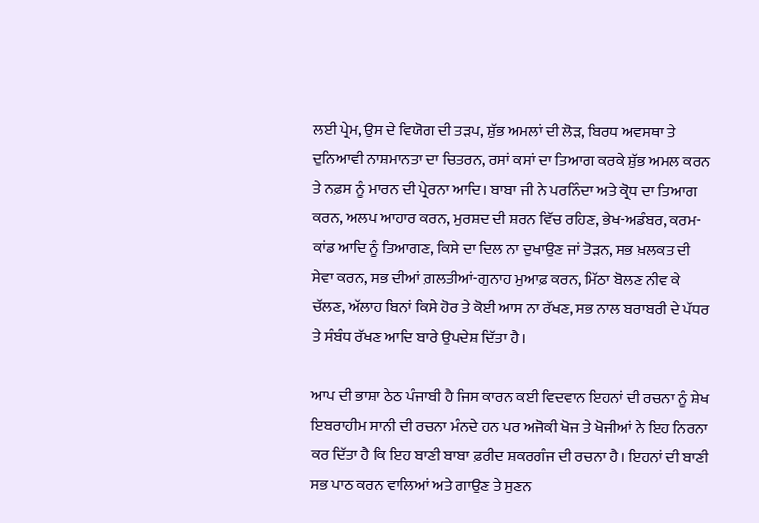ਲਈ ਪ੍ਰੇਮ, ਉਸ ਦੇ ਵਿਯੋਗ ਦੀ ਤੜਪ, ਸ਼ੁੱਭ ਅਮਲਾਂ ਦੀ ਲੋੜ, ਬਿਰਧ ਅਵਸਥਾ ਤੇ ਦੁਨਿਆਵੀ ਨਾਸ਼ਮਾਨਤਾ ਦਾ ਚਿਤਰਨ, ਰਸਾਂ ਕਸਾਂ ਦਾ ਤਿਆਗ ਕਰਕੇ ਸ਼ੁੱਭ ਅਮਲ ਕਰਨ ਤੇ ਨਫ਼ਸ ਨੂੰ ਮਾਰਨ ਦੀ ਪ੍ਰੇਰਨਾ ਆਦਿ। ਬਾਬਾ ਜੀ ਨੇ ਪਰਨਿੰਦਾ ਅਤੇ ਕ੍ਰੋਧ ਦਾ ਤਿਆਗ ਕਰਨ, ਅਲਪ ਆਹਾਰ ਕਰਨ, ਮੁਰਸ਼ਦ ਦੀ ਸ਼ਰਨ ਵਿੱਚ ਰਹਿਣ, ਭੇਖ-ਅਡੰਬਰ, ਕਰਮ-ਕਾਂਡ ਆਦਿ ਨੂੰ ਤਿਆਗਣ, ਕਿਸੇ ਦਾ ਦਿਲ ਨਾ ਦੁਖਾਉਣ ਜਾਂ ਤੋੜਨ, ਸਭ ਖ਼ਲਕਤ ਦੀ ਸੇਵਾ ਕਰਨ, ਸਭ ਦੀਆਂ ਗ਼ਲਤੀਆਂ-ਗੁਨਾਹ ਮੁਆਫ਼ ਕਰਨ, ਮਿੱਠਾ ਬੋਲਣ ਨੀਵ ਕੇ ਚੱਲਣ, ਅੱਲਾਹ ਬਿਨਾਂ ਕਿਸੇ ਹੋਰ ਤੇ ਕੋਈ ਆਸ ਨਾ ਰੱਖਣ, ਸਭ ਨਾਲ ਬਰਾਬਰੀ ਦੇ ਪੱਧਰ ਤੇ ਸੰਬੰਧ ਰੱਖਣ ਆਦਿ ਬਾਰੇ ਉਪਦੇਸ਼ ਦਿੱਤਾ ਹੈ।

ਆਪ ਦੀ ਭਾਸ਼ਾ ਠੇਠ ਪੰਜਾਬੀ ਹੈ ਜਿਸ ਕਾਰਨ ਕਈ ਵਿਦਵਾਨ ਇਹਨਾਂ ਦੀ ਰਚਨਾ ਨੂੰ ਸ਼ੇਖ ਇਬਰਾਹੀਮ ਸਾਨੀ ਦੀ ਰਚਨਾ ਮੰਨਦੇ ਹਨ ਪਰ ਅਜੋਕੀ ਖੋਜ ਤੇ ਖੋਜੀਆਂ ਨੇ ਇਹ ਨਿਰਨਾ ਕਰ ਦਿੱਤਾ ਹੈ ਕਿ ਇਹ ਬਾਣੀ ਬਾਬਾ ਫ਼ਰੀਦ ਸ਼ਕਰਗੰਜ ਦੀ ਰਚਨਾ ਹੈ। ਇਹਨਾਂ ਦੀ ਬਾਣੀ ਸਭ ਪਾਠ ਕਰਨ ਵਾਲਿਆਂ ਅਤੇ ਗਾਉਣ ਤੇ ਸੁਣਨ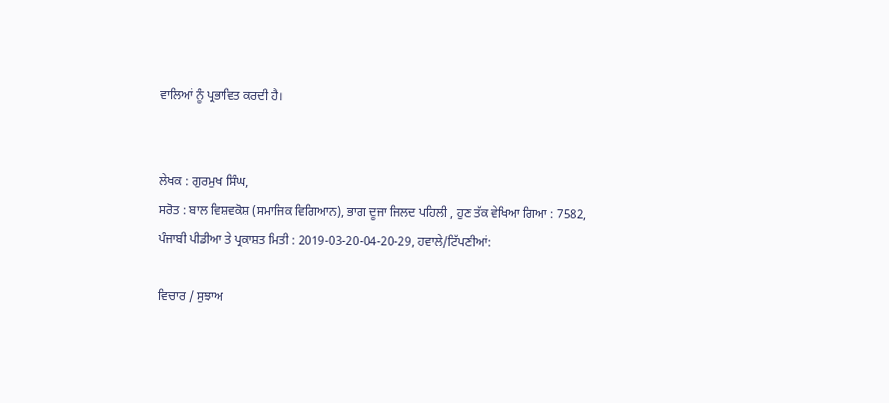ਵਾਲਿਆਂ ਨੂੰ ਪ੍ਰਭਾਵਿਤ ਕਰਦੀ ਹੈ।


ਲੇਖਕ : ਗੁਰਮੁਖ ਸਿੰਘ,
ਸਰੋਤ : ਬਾਲ ਵਿਸ਼ਵਕੋਸ਼ (ਸਮਾਜਿਕ ਵਿਗਿਆਨ), ਭਾਗ ਦੂਜਾ ਜਿਲਦ ਪਹਿਲੀ , ਹੁਣ ਤੱਕ ਵੇਖਿਆ ਗਿਆ : 7582, ਪੰਜਾਬੀ ਪੀਡੀਆ ਤੇ ਪ੍ਰਕਾਸ਼ਤ ਮਿਤੀ : 2019-03-20-04-20-29, ਹਵਾਲੇ/ਟਿੱਪਣੀਆਂ:

ਵਿਚਾਰ / ਸੁਝਾਅ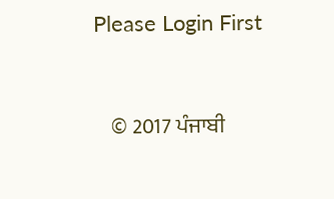Please Login First


    © 2017 ਪੰਜਾਬੀ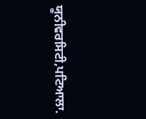ਯੂਨੀਵਰਸਿਟੀ,ਪਟਿਆਲਾ.